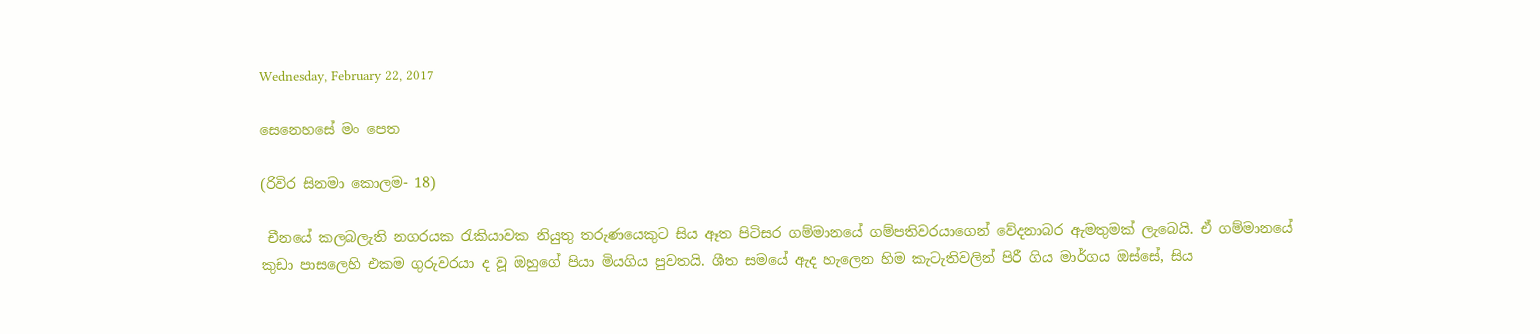Wednesday, February 22, 2017

සෙනෙහසේ මං පෙත

(රිවිර සිනමා කොලම- 18)

 චීනයේ කලබලැති නගරයක රැකියාවක නියුතු තරුණයෙකුට සිය ඈත පිටිසර ගම්මානයේ ගම්පතිවරයාගෙන් වේදනාබර ඇමතුමක් ලැබෙයි. ඒ ගම්මානයේ කුඩා පාසලෙහි එකම ගුරුවරයා ද වූ ඔහුගේ පියා මියගිය පුවතයි. ශීත සමයේ ඇද හැලෙන හිම කැටැතිවලින් පිරී ගිය මාර්ගය ඔස්සේ, සිය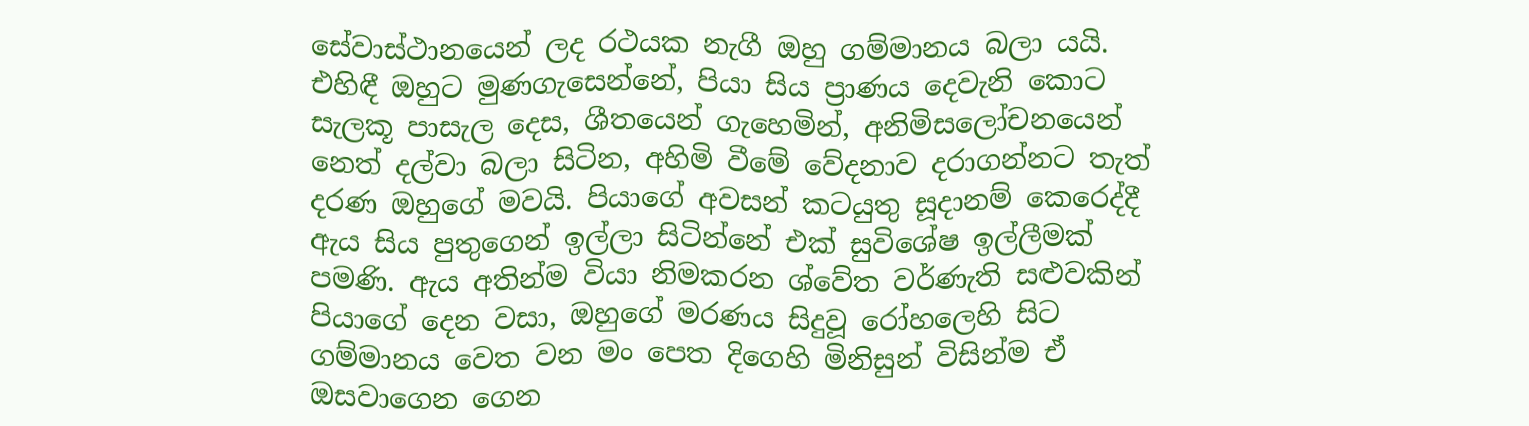සේවාස්ථානයෙන් ලද රථයක නැගී ඔහු ගම්මානය බලා යයි. එහිඳී ඔහුට මුණගැසෙන්නේ, පියා සිය ප්‍රාණය දෙවැනි කොට සැලකූ පාසැල දෙස, ශීතයෙන් ගැහෙමින්, අනිමිසලෝචනයෙන් නෙත් දල්වා බලා සිටින, අහිමි වීමේ වේදනාව දරාගන්නට තැත් දරණ ඔහුගේ මවයි. පියාගේ අවසන් කටයුතු සූදානම් කෙරෙද්දී ඇය සිය පුතුගෙන් ඉල්ලා සිටින්නේ එක් සුවිශේෂ ඉල්ලීමක් පමණි. ඇය අතින්ම වියා නිමකරන ශ්වේත වර්ණැති සළුවකින් පියාගේ දෙන වසා, ඔහුගේ මරණය සිදුවූ රෝහලෙහි සිට ගම්මානය වෙත වන මං පෙත දිගෙහි මිනිසුන් විසින්ම ඒ ඔසවාගෙන ගෙන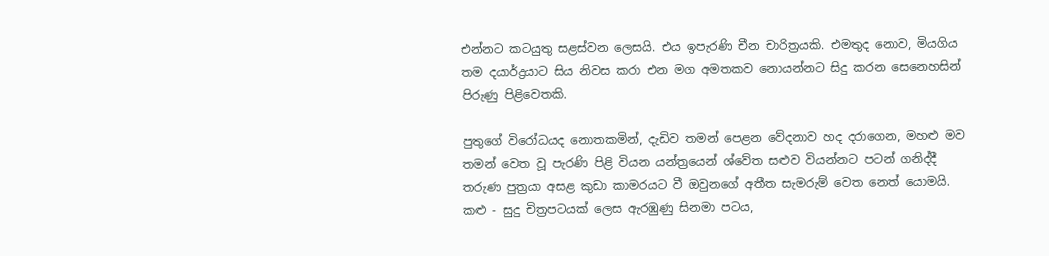එන්නට කටයුතු සළස්වන ලෙසයි. එය ඉපැරණි චීන චාරිත්‍ර‍යකි. එමතුද නොව, මියගිය තම දයාර්ද්‍ර‍යාට සිය නිවස කරා එන මග අමතකව නොයන්නට සිදු කරන සෙනෙහසින් පිරුණු පිළිවෙතකි.

පුතුගේ විරෝධයද නොතකමින්, දැඩිව තමන් පෙළන වේදනාව හද දරාගෙන, මහළු මව තමන් වෙත වූ පැරණි පිළි වියන යන්ත්‍රයෙන් ශ්වේත සළුව වියන්නට පටන් ගනිද්දී තරුණ පුත්‍ර‍යා අසළ කුඩා කාමරයට වී ඔවුනගේ අතීත සැමරුම් වෙත නෙත් යොමයි. කළු - සුදු චිත්‍ර‍පටයක් ලෙස ඇරඹුණු සිනමා පටය,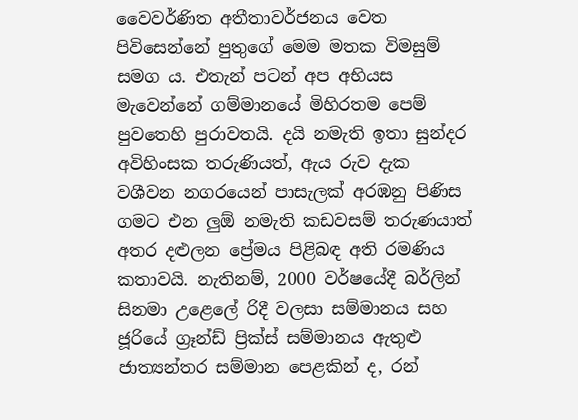වෛවර්ණිත අතීතාවර්ජනය වෙත පිවිසෙන්නේ පුතුගේ මෙම මතක විමසුම් සමග ය. එතැන් පටන් අප අභියස මැවෙන්නේ ගම්මානයේ මිහිරතම පෙම් පුවතෙහි පුරාවතයි. දයි නමැති ඉතා සුන්දර අවිහිංසක තරුණියත්, ඇය රුව දැක වශීවන නගරයෙන් පාසැලක් අරඹනු පිණිස ගමට එන ලුඕ නමැති කඩවසම් තරුණයාත් අතර දළුලන ප්‍රේමය පිළිබඳ අති රමණිය කතාවයි. නැතිනම්, 2000 වර්ෂයේදී බර්ලින් සිනමා උළෙලේ රිදී වලසා සම්මානය සහ ජූරියේ ග්‍රෑන්ඩ් ප්‍රික්ස් සම්මානය ඇතුළු ජාත්‍යන්තර සම්මාන පෙළකින් ද, රන්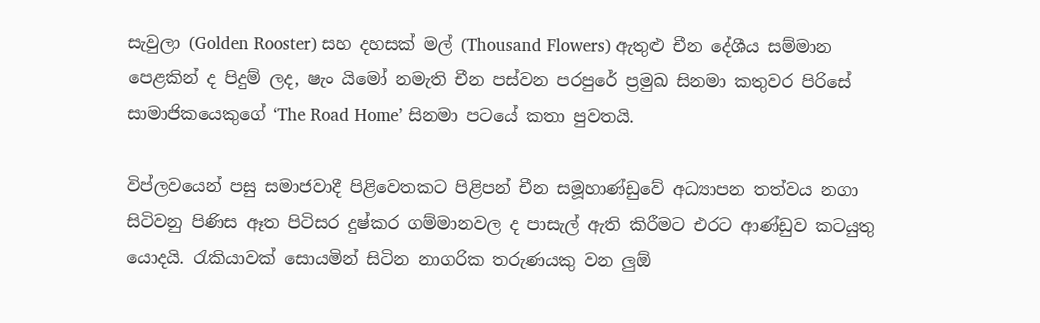සැවුලා (Golden Rooster) සහ දහසක් මල් (Thousand Flowers) ඇතුළු චීන දේශීය සම්මාන පෙළකින් ද පිදුම් ලද, ෂැං යිමෝ නමැති චීන පස්වන පරපුරේ ප්‍ර‍මුඛ සිනමා කතුවර පිරිසේ සාමාජිකයෙකුගේ ‘The Road Home’ සිනමා පටයේ කතා පුවතයි.

විප්ලවයෙන් පසු සමාජවාදී පිළිවෙතකට පිළිපන් චීන සමූහාණ්ඩුවේ අධ්‍යාපන තත්වය නගා සිටිවනු පිණිස ඈත පිටිසර දුෂ්කර ගම්මානවල ද පාසැල් ඇති කිරීමට එරට ආණ්ඩුව කටයුතු යොදයි. රැකියාවක් සොයමින් සිටින නාගරික තරුණයකු වන ලුඕ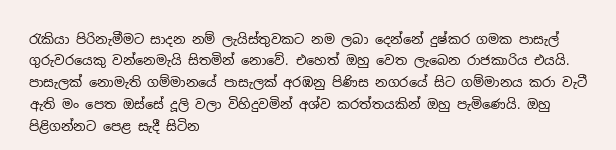රැකියා පිරිනැමීමට සාදන නම් ලැයිස්තුවකට නම ලබා දෙන්නේ දුෂ්කර ගමක පාසැල් ගුරුවරයෙකු වන්නෙමැයි සිතමින් නොවේ. එහෙත් ඔහු වෙත ලැබෙන රාජකාරිය එයයි. පාසැලක් නොමැති ගම්මානයේ පාසැලක් අරඹනු පිණිස නගරයේ සිට ගම්මානය කරා වැටී ඇති මං පෙත ඔස්සේ දූලි වලා විහිදුවමින් අශ්ව කරත්තයකින් ඔහු පැමිණෙයි. ඔහු පිළිගන්නට පෙළ සැදී සිටින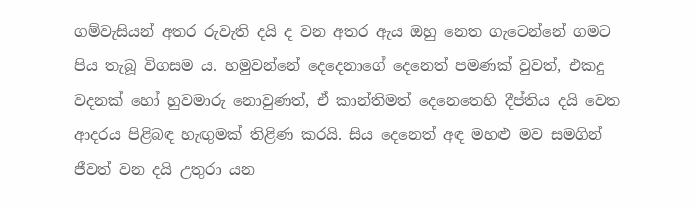ගම්වැසියන් අතර රුවැති දයි ද වන අතර ඇය ඔහු නෙත ගැටෙන්නේ ගමට පිය තැබූ විගසම ය. හමුවන්නේ දෙදෙනාගේ දෙනෙත් පමණක් වුවත්, එකදු වදනක් හෝ හුවමාරු නොවුණත්, ඒ කාන්තිමත් දෙනෙතෙහි දීප්තිය දයි වෙත ආදරය පිළිබඳ හැඟුමක් තිළිණ කරයි. සිය දෙනෙත් අඳ මහළු මව සමගින් ජීවත් වන දයි උතුරා යන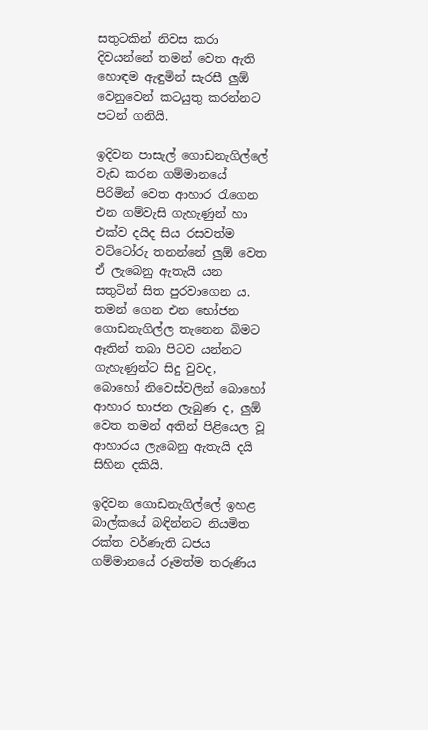සතුටකින් නිවස කරා දිවයන්නේ තමන් වෙත ඇති හොඳම ඇඳුමින් සැරසී ලුඕ වෙනුවෙන් කටයුතු කරන්නට පටන් ගනියි.

ඉදිවන පාසැල් ගොඩනැගිල්ලේ වැඩ කරන ගම්මානයේ පිරිමින් වෙත ආහාර රැගෙන එන ගම්වැසි ගැහැණුන් හා එක්ව දයිද සිය රසවත්ම වට්ටෝරු තනන්නේ ලුඕ වෙත ඒ ලැබෙනු ඇතැයි යන සතුටින් සිත පුරවාගෙන ය. තමන් ගෙන එන භෝජන ගොඩනැගිල්ල තැනෙන බිමට ඈතින් තබා පිටව යන්නට ගැහැණුන්ට සිදු වුවද, බොහෝ නිවෙස්වලින් බොහෝ ආහාර භාජන ලැබුණ ද, ලුඕ වෙත තමන් අතින් පිළියෙල වූ ආහාරය ලැබෙනු ඇතැයි දයි සිහින දකියි.

ඉදිවන ගොඩනැගිල්ලේ ඉහළ බාල්කයේ බඳින්නට නියමිත රක්ත වර්ණැති ධජය ගම්මානයේ රූමත්ම තරුණිය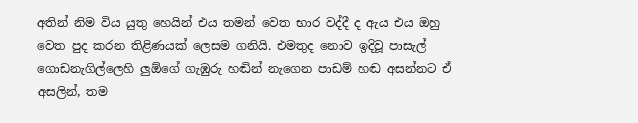අතින් නිම විය යුතු හෙයින් එය තමන් වෙත භාර වද්දී ද ඇය එය ඔහු වෙත පුද කරන තිළිණයක් ලෙසම ගනියි. එමතුද නොව ඉදිවූ පාසැල් ගොඩනැගිල්ලෙහි ලුඕගේ ගැඹුරු හඬින් නැගෙන පාඩම් හඬ අසන්නට ඒ අසලින්, තම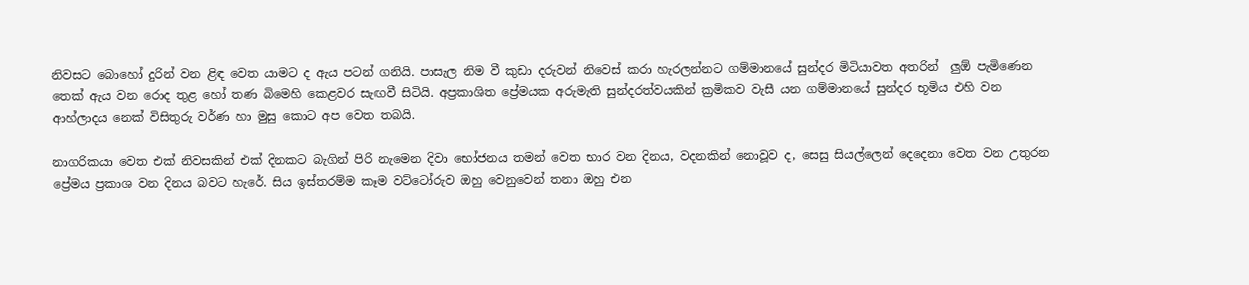නිවසට බොහෝ දුරින් වන ළිඳ වෙත යාමට ද ඇය පටන් ගනියි. පාසැල නිම වී කුඩා දරුවන් නිවෙස් කරා හැරලන්නට ගම්මානයේ සුන්දර මිටියාවත අතරින්  ලුඕ පැමිණෙන තෙක් ඇය වන රොද තුළ හෝ තණ බිමෙහි කෙළවර සැඟවී සිටියි. අප්‍ර‍කාශිත ප්‍රේමයක අරුමැති සුන්දරත්වයකින් ක්‍ර‍මිකව වැසී යන ගම්මානයේ සුන්දර භූමිය එහි වන ආහ්ලාදය නෙක් විසිතුරු වර්ණ හා මුසු කොට අප වෙත තබයි.

නාගරිකයා වෙත එක් නිවසකින් එක් දිනකට බැගින් පිරි නැමෙන දිවා භෝජනය තමන් වෙත භාර වන දිනය, වදනකින් නොවූව ද, සෙසු සියල්ලෙන් දෙදෙනා වෙත වන උතුරන ප්‍රේමය ප්‍ර‍කාශ වන දිනය බවට හැරේ. සිය ඉස්තරම්ම කෑම වට්ටෝරුව ඔහු වෙනුවෙන් තනා ඔහු එන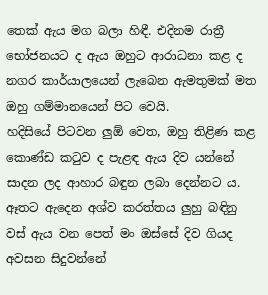තෙක් ඇය මග බලා හිඳී. එදිනම රාත්‍රී භෝජනයට ද ඇය ඔහුට ආරාධනා කළ ද නගර කාර්යාලයෙන් ලැබෙන ඇමතුමක් මත ඔහු ගම්මානයෙන් පිට වෙයි.
හදිසියේ පිටවන ලුඕ වෙත, ඔහු තිළිණ කළ කොණ්ඩ කටුව ද පැළඳ ඇය දිව යන්නේ සාදන ලද ආහාර බඳුන ලබා දෙන්නට ය. ඈතට ඇදෙන අශ්ව කරත්තය ලුහු බඳිනු වස් ඇය වන පෙත් මං ඔස්සේ දිව ගියද අවසන සිදුවන්නේ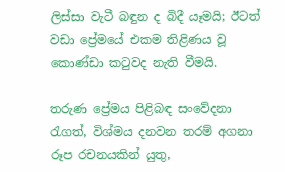ලිස්සා වැටී බඳුන ද බිදී යෑමයි; ඊටත් වඩා ප්‍රේමයේ එකම තිළිණය වූ කොණ්ඩා කටුවද නැති වීමයි.

තරුණ ප්‍රේමය පිළිබඳ සංවේදනා රැගත්, විශ්මය දනවන තරම් අගනා රූප රචනයකින් යුතු,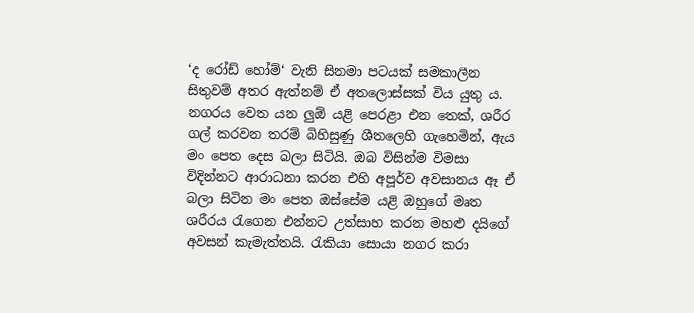‘ද රෝඩ් හෝම්‘ වැනි සිනමා පටයක් සමකාලීන සිතුවම් අතර ඇත්නම් ඒ අතලොස්සක් විය යුතු ය. නගරය වෙත යන ලුඕ යළි පෙරළා එන තෙක්, ශරීර ගල් කරවන තරම් බිහිසුණු ශීතලෙහි ගැහෙමින්, ඇය මං පෙත දෙස බලා සිටියි. ඔබ විසින්ම විමසා විදින්නට ආරාධනා කරන එහි අපූර්ව අවසානය ඈ ඒ බලා සිටින මං පෙත ඔස්සේම යළි ඔහුගේ මෘත ශරීරය රැගෙන එන්නට උත්සාහ කරන මහළු දයිගේ අවසන් කැමැත්තයි. රැකියා සොයා නගර කරා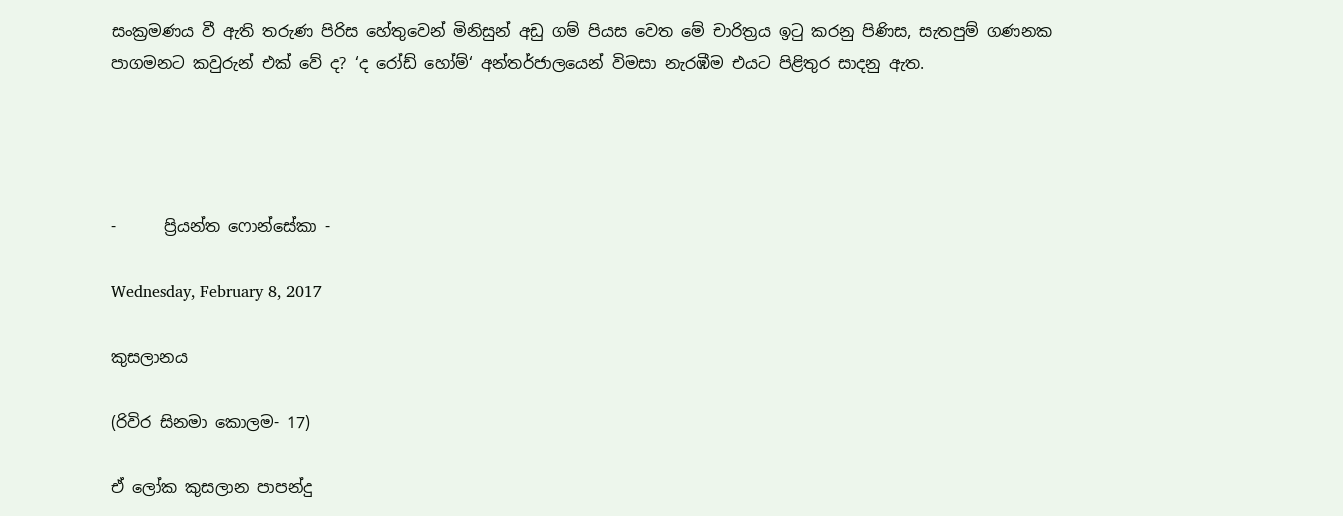සංක්‍ර‍මණය වී ඇති තරුණ පිරිස හේතුවෙන් මිනිසුන් අඩු ගම් පියස වෙත මේ චාරිත්‍ර‍ය ඉටු කරනු පිණිස, සැතපුම් ගණනක පාගමනට කවුරුන් එක් වේ ද? ‘ද රෝඩ් හෝම්‘ අන්තර්ජාලයෙන් විමසා නැරඹීම එයට පිළිතුර සාදනු ඇත.




-      ප්‍රියන්ත ෆොන්සේකා -

Wednesday, February 8, 2017

කුසලානය

(රිවිර සිනමා කොලම- 17)

ඒ ලෝක කුසලාන පාපන්දු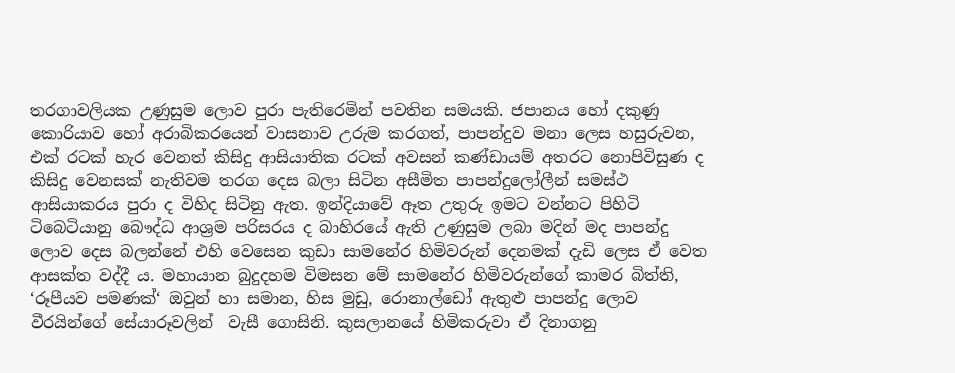තරගාවලියක උණුසුම ලොව පුරා පැතිරෙමින් පවතින සමයකි. ජපානය හෝ දකුණු කොරියාව හෝ අරාබිකරයෙන් වාසනාව උරුම කරගත්, පාපන්දුව මනා ලෙස හසුරුවන, එක් රටක් හැර වෙනත් කිසිදු ආසියාතික රටක් අවසන් කණ්ඩායම් අතරට නොපිවිසුණ ද කිසිදු වෙනසක් නැතිවම තරග දෙස බලා සිටින අසීමිත පාපන්දුලෝලීන් සමස්ථ ආසියාකරය පුරා ද විහිද සිටිනු ඇත. ඉන්දියාවේ ඈත උතුරු ඉමට වන්නට පිහිටි ටිබෙටියානු බෞද්ධ ආශ්‍ර‍ම පරිසරය ද බාහිරයේ ඇති උණුසුම ලබා මදින් මද පාපන්දු ලොව දෙස බලන්නේ එහි වෙසෙන කුඩා සාමනේර හිමිවරුන් දෙනමක් දැඩි ලෙස ඒ වෙත ආසක්ත වද්දී ය. මහායාන බුදුදහම විමසන මේ සාමනේර හිමිවරුන්ගේ කාමර බිත්ති, ‘රූපීයව පමණක්‘ ඔවුන් හා සමාන, හිස මුඩු, රොනාල්ඩෝ ඇතුළු පාපන්දු ලොව වීරයින්ගේ සේයාරූවලින්  වැසී ගොසිනි. කුසලානයේ හිමිකරුවා ඒ දිනාගනු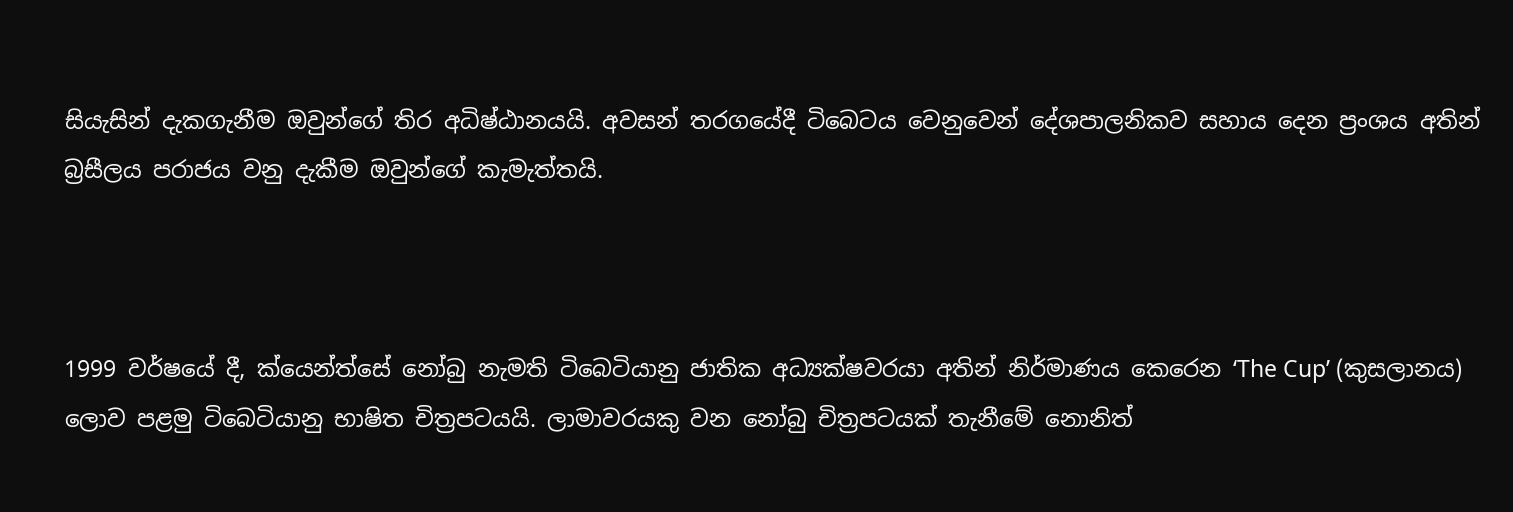සියැසින් දැකගැනීම ඔවුන්ගේ තිර අධිෂ්ඨානයයි. අවසන් තරගයේදී ටිබෙටය වෙනුවෙන් දේශපාලනිකව සහාය දෙන ප්‍ර‍ංශය අතින් බ්‍ර‍සීලය පරාජය වනු දැකීම ඔවුන්ගේ කැමැත්තයි.



1999 වර්ෂයේ දී, ක්යෙන්ත්සේ නෝබු නැමති ටිබෙටියානු ජාතික අධ්‍යක්ෂවරයා අතින් නිර්මාණය කෙරෙන ‘The Cup’ (කුසලානය) ලොව පළමු ටිබෙටියානු භාෂිත චිත්‍ර‍පටයයි. ලාමාවරයකු වන නෝබු චිත්‍ර‍පටයක් තැනීමේ නොනිත්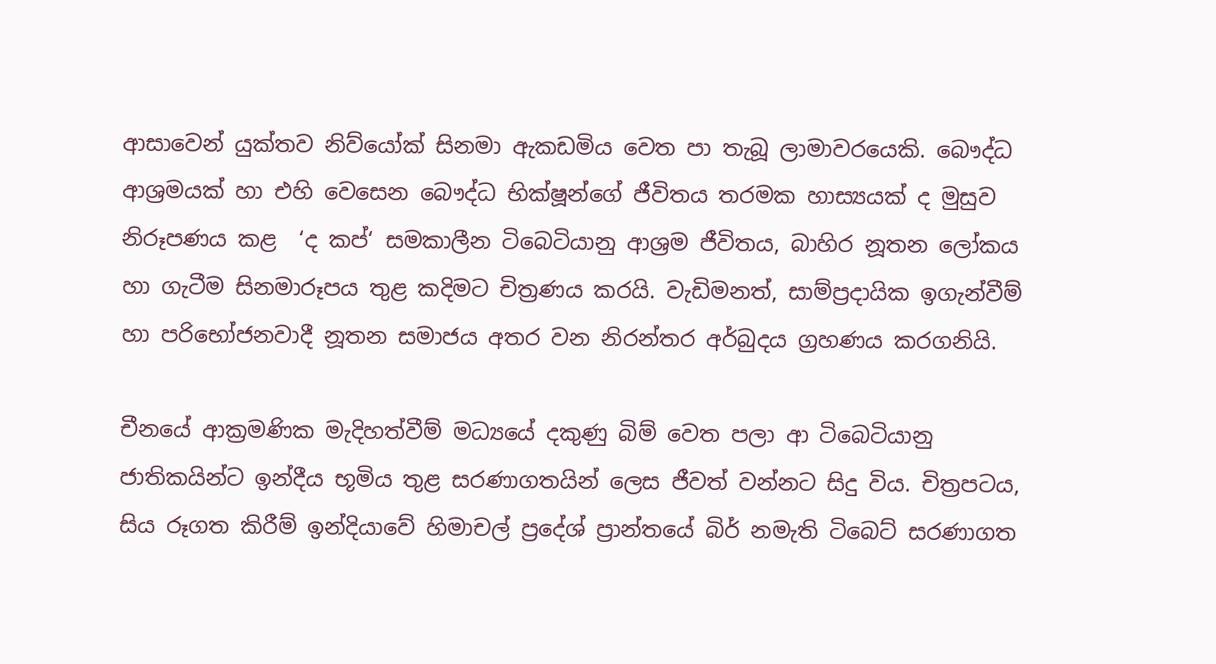ආසාවෙන් යුක්තව නිව්යෝක් සිනමා ඇකඩමිය වෙත පා තැබූ ලාමාවරයෙකි. බෞද්ධ ආශ්‍ර‍මයක් හා එහි වෙසෙන බෞද්ධ භික්ෂූන්ගේ ජීවිතය තරමක හාස්‍යයක් ද මුසුව නිරූපණය කළ  ‘ද කප්‘ සමකාලීන ටිබෙටියානු ආශ්‍ර‍ම ජීවිතය, බාහිර නූතන ලෝකය හා ගැටීම සිනමාරූපය තුළ කදිමට චිත්‍ර‍ණය කරයි. වැඩිමනත්, සාම්ප්‍ර‍දායික ඉගැන්වීම් හා පරිභෝජනවාදී නූතන සමාජය අතර වන නිරන්තර අර්බුදය ග්‍ර‍හණය කරගනියි.

චීනයේ ආක්‍ර‍මණික මැදිහත්වීම් මධ්‍යයේ දකුණු බිම් වෙත පලා ආ ටිබෙටියානු ජාතිකයින්ට ඉන්දීය භූමිය තුළ සරණාගතයින් ලෙස ජීවත් වන්නට සිදු විය. චිත්‍ර‍පටය, සිය රූගත කිරීම් ඉන්දියාවේ හිමාචල් ප්‍රදේශ් ප්‍රාන්තයේ බිර් නමැති ටිබෙට් සරණාගත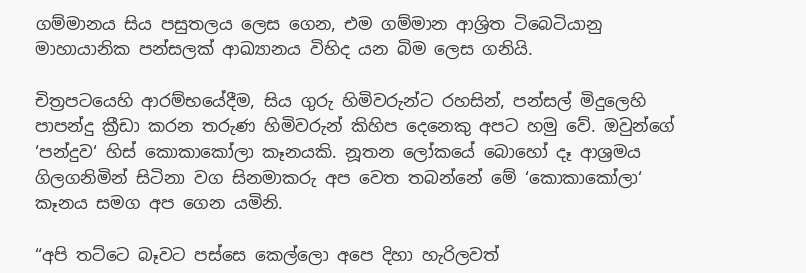ගම්මානය සිය පසුතලය ලෙස ගෙන, එම ගම්මාන ආශ්‍රිත ටිබෙටියානු මාහායානික පන්සලක් ආඛ්‍යානය විහිද යන බිම ලෙස ගනියි.

චිත්‍ර‍පටයෙහි ආරම්භයේදීම, සිය ගුරු හිමිවරුන්ට රහසින්, පන්සල් මිදුලෙහි පාපන්දු ක්‍රීඩා කරන තරුණ හිමිවරුන් කිහිප දෙනෙකු අපට හමු වේ. ඔවුන්ගේ ‘පන්දුව‘ හිස් කොකාකෝලා කෑනයකි. නූතන ලෝකයේ බොහෝ දෑ ආශ්‍ර‍මය ගිලගනිමින් සිටිනා වග සිනමාකරු අප වෙත තබන්නේ මේ ‘කොකාකෝලා‘ කෑනය සමග අප ගෙන යමිනි.

“අපි තට්ටෙ බෑවට පස්සෙ කෙල්ලො අපෙ දිහා හැරිලවත්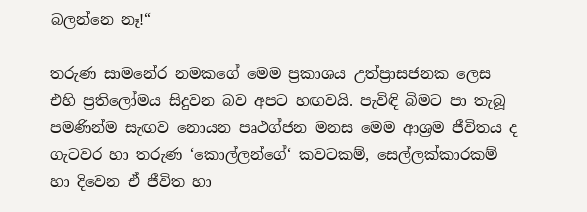බලන්නෙ නෑ!“

තරුණ සාමනේර නමකගේ මෙම ප්‍ර‍කාශය උත්ප්‍රාසජනක ලෙස එහි ප්‍ර‍තිලෝමය සිදුවන බව අපට හඟවයි. පැවිඳි බිමට පා තැබූ පමණින්ම සැඟව නොයන පෘථග්ජන මනස මෙම ආශ්‍ර‍ම ජීවිතය ද ගැටවර හා තරුණ ‘කොල්ලන්ගේ‘ කවටකම්, සෙල්ලක්කාරකම් හා දිවෙන ඒ ජීවිත හා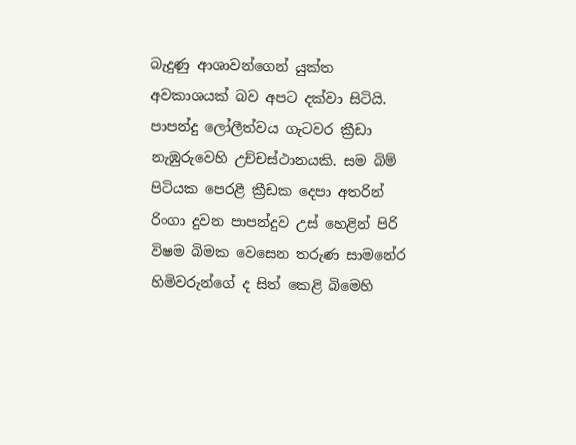බැදුණු ආශාවන්ගෙන් යුක්ත අවකාශයක් බව අපට දක්වා සිටියි. පාපන්දු ලෝලීත්වය ගැටවර ක්‍රීඩා නැඹුරුවෙහි උච්චස්ථානයකි. සම බිම් පිටියක පෙරළී ක්‍රීඩක දෙපා අතරින් රිංගා දුවන පාපන්දුව උස් හෙළින් පිරි විෂම බිමක වෙසෙන තරුණ සාමනේර හිමිවරුන්ගේ ද සිත් කෙළි බිමෙහි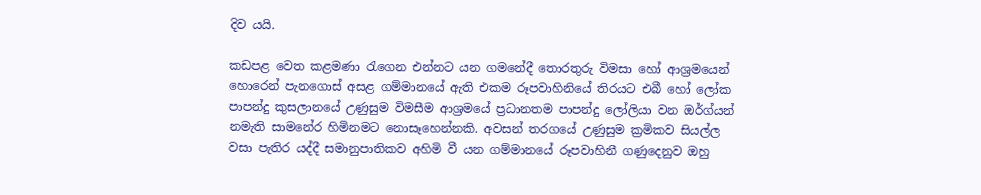දිව යයි.

කඩපළ වෙත කළමණා රැගෙන එන්නට යන ගමනේදී තොරතුරු විමසා හෝ ආශ්‍ර‍මයෙන් හොරෙන් පැනගොස් අසළ ගම්මානයේ ඇති එකම රූපවාහිනියේ තිරයට එබී හෝ ලෝක පාපන්දු කුසලානයේ උණුසුම විමසීම ආශ්‍ර‍මයේ ප්‍ර‍ධානතම පාපන්දු ලෝලියා වන ඔර්ග්යන් නමැති සාමනේර හිමිනමට නොසෑහෙන්නකි. අවසන් තරගයේ උණුසුම ක්‍ර‍මිකව සියල්ල වසා පැතිර යද්දී සමානුපාතිකව අහිමි වී යන ගම්මානයේ රූපවාහිනී ගණුදෙනුව ඔහු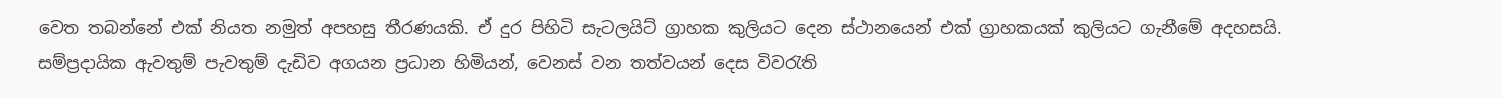වෙත තබන්නේ එක් නියත නමුත් අපහසු තීරණයකි. ඒ දුර පිහිටි සැටලයිට් ග්‍රාහක කුලියට දෙන ස්ථානයෙන් එක් ග්‍රාහකයක් කුලියට ගැනීමේ අදහසයි. සම්ප්‍ර‍දායික ඇවතුම් පැවතුම් දැඩිව අගයන ප්‍ර‍ධාන හිමියන්, වෙනස් වන තත්වයන් දෙස විවරැති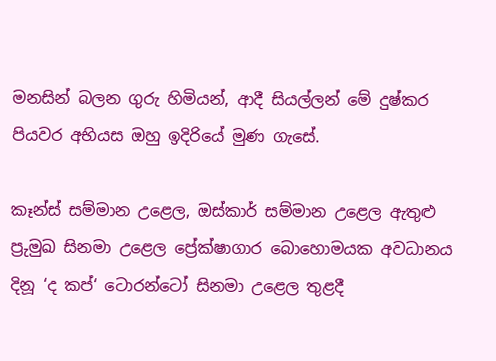මනසින් බලන ගුරු හිමියන්, ආදී සියල්ලන් මේ දුෂ්කර පියවර අභියස ඔහු ඉදිරියේ මුණ ගැසේ.

කෑන්ස් සම්මාන උළෙල, ඔස්කාර් සම්මාන උළෙල ඇතුළු ප්‍ර‍ුමුඛ සිනමා උළෙල ප්‍රේක්ෂාගාර බොහොමයක අවධානය දිනූ ‘ද කප්‘ ටොරන්ටෝ සිනමා උළෙල තුළදී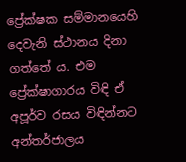ප්‍රේක්ෂක සම්මානයෙහි දෙවැනි ස්ථානය දිනා ගත්තේ ය. එම ප්‍රේක්ෂාගාරය විඳි ඒ අපූර්ව රසය විඳින්නට අන්තර්ජාලය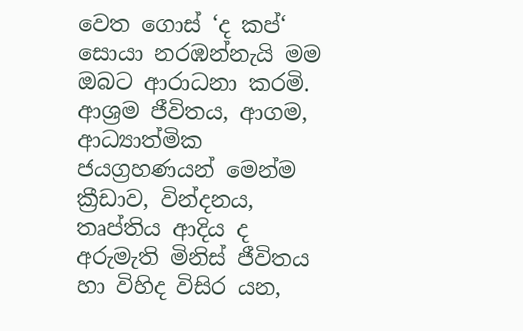වෙත ගොස් ‘ද කප්‘ සොයා නරඹන්නැයි මම ඔබට ආරාධනා කරමි. ආශ්‍ර‍ම ජීවිතය, ආගම, ආධ්‍යාත්මික ජයග්‍ර‍හණයන් මෙන්ම ක්‍රීඩාව, වින්දනය, තෘප්තිය ආදිය ද  අරුමැති මිනිස් ජීවිතය හා විහිද විසිර යන,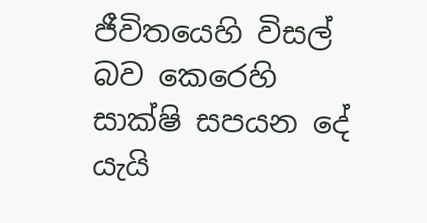ජීවිතයෙහි විසල් බව කෙරෙහි සාක්ෂි සපයන දේ යැයි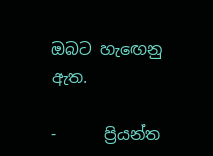ඔබට හැඟෙනු ඇත.

-      ප්‍රියන්ත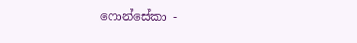ෆොන්සේකා -